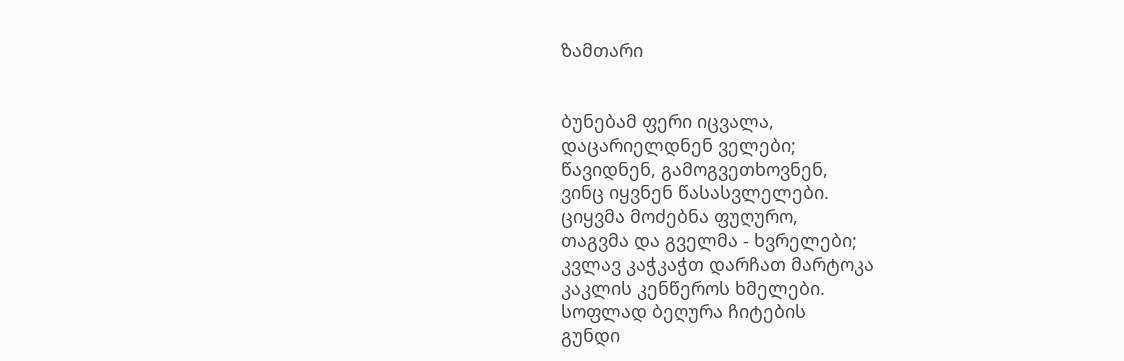ზამთარი


ბუნებამ ფერი იცვალა,
დაცარიელდნენ ველები;
წავიდნენ, გამოგვეთხოვნენ,
ვინც იყვნენ წასასვლელები.
ციყვმა მოძებნა ფუღურო,
თაგვმა და გველმა - ხვრელები;
კვლავ კაჭკაჭთ დარჩათ მარტოკა
კაკლის კენწეროს ხმელები.
სოფლად ბეღურა ჩიტების
გუნდი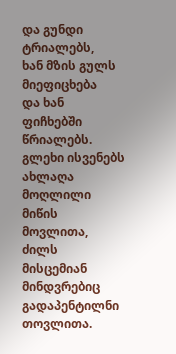და გუნდი ტრიალებს,
ხან მზის გულს მიეფიცხება
და ხან ფიჩხებში წრიალებს.
გლეხი ისვენებს ახლაღა
მოღლილი მიწის მოვლითა,
ძილს მისცემიან მინდვრებიც
გადაპენტილნი თოვლითა.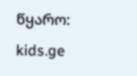წყარო: kids.ge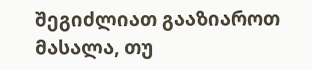შეგიძლიათ გააზიაროთ მასალა, თუ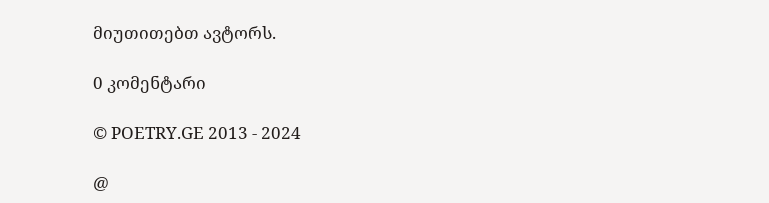მიუთითებთ ავტორს.

0 კომენტარი

© POETRY.GE 2013 - 2024

@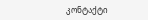კონტაქტი